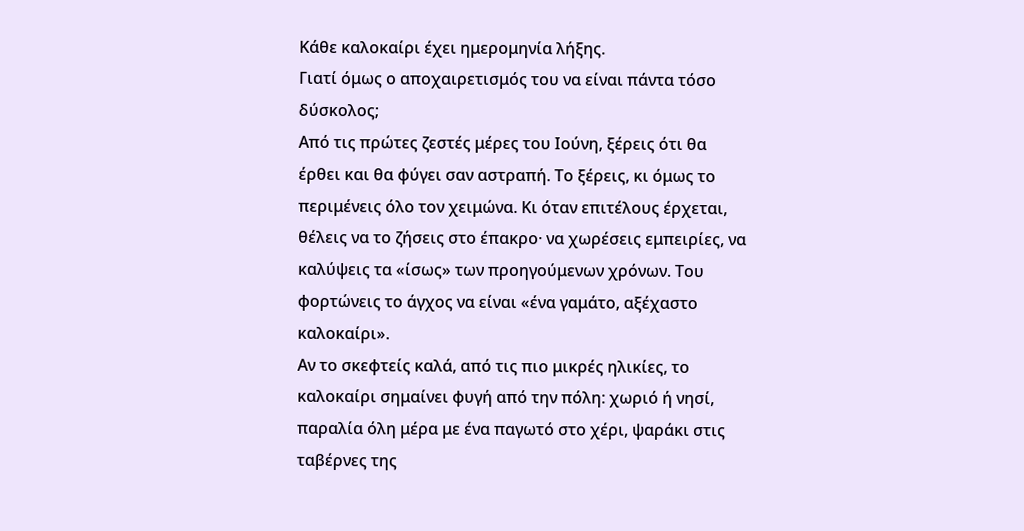Κάθε καλοκαίρι έχει ημερομηνία λήξης.
Γιατί όμως ο αποχαιρετισμός του να είναι πάντα τόσο δύσκολος;
Από τις πρώτες ζεστές μέρες του Ιούνη, ξέρεις ότι θα έρθει και θα φύγει σαν αστραπή. Το ξέρεις, κι όμως το περιμένεις όλο τον χειμώνα. Κι όταν επιτέλους έρχεται, θέλεις να το ζήσεις στο έπακρο· να χωρέσεις εμπειρίες, να καλύψεις τα «ίσως» των προηγούμενων χρόνων. Του φορτώνεις το άγχος να είναι «ένα γαμάτο, αξέχαστο καλοκαίρι».
Αν το σκεφτείς καλά, από τις πιο μικρές ηλικίες, το καλοκαίρι σημαίνει φυγή από την πόλη: χωριό ή νησί, παραλία όλη μέρα με ένα παγωτό στο χέρι, ψαράκι στις ταβέρνες της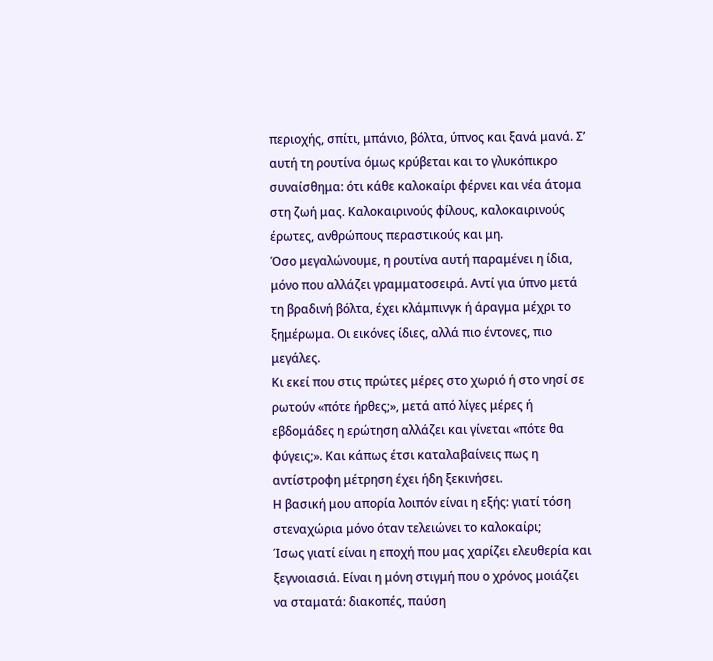περιοχής, σπίτι, μπάνιο, βόλτα, ύπνος και ξανά μανά. Σ’ αυτή τη ρουτίνα όμως κρύβεται και το γλυκόπικρο συναίσθημα: ότι κάθε καλοκαίρι φέρνει και νέα άτομα στη ζωή μας. Καλοκαιρινούς φίλους, καλοκαιρινούς έρωτες, ανθρώπους περαστικούς και μη.
Όσο μεγαλώνουμε, η ρουτίνα αυτή παραμένει η ίδια, μόνο που αλλάζει γραμματοσειρά. Αντί για ύπνο μετά τη βραδινή βόλτα, έχει κλάμπινγκ ή άραγμα μέχρι το ξημέρωμα. Οι εικόνες ίδιες, αλλά πιο έντονες, πιο μεγάλες.
Κι εκεί που στις πρώτες μέρες στο χωριό ή στο νησί σε ρωτούν «πότε ήρθες;», μετά από λίγες μέρες ή εβδομάδες η ερώτηση αλλάζει και γίνεται «πότε θα φύγεις;». Και κάπως έτσι καταλαβαίνεις πως η αντίστροφη μέτρηση έχει ήδη ξεκινήσει.
Η βασική μου απορία λοιπόν είναι η εξής: γιατί τόση στεναχώρια μόνο όταν τελειώνει το καλοκαίρι;
Ίσως γιατί είναι η εποχή που μας χαρίζει ελευθερία και ξεγνοιασιά. Είναι η μόνη στιγμή που ο χρόνος μοιάζει να σταματά: διακοπές, παύση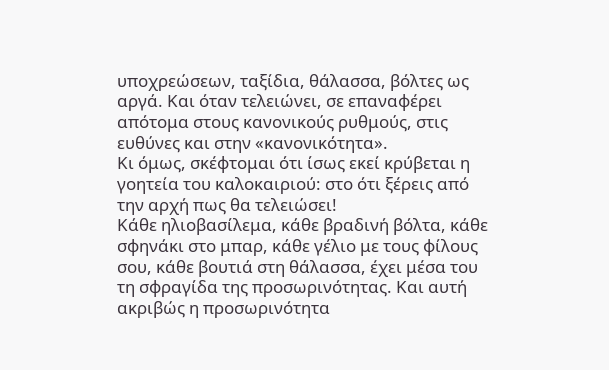υποχρεώσεων, ταξίδια, θάλασσα, βόλτες ως αργά. Και όταν τελειώνει, σε επαναφέρει απότομα στους κανονικούς ρυθμούς, στις ευθύνες και στην «κανονικότητα».
Κι όμως, σκέφτομαι ότι ίσως εκεί κρύβεται η γοητεία του καλοκαιριού: στο ότι ξέρεις από την αρχή πως θα τελειώσει!
Κάθε ηλιοβασίλεμα, κάθε βραδινή βόλτα, κάθε σφηνάκι στο μπαρ, κάθε γέλιο με τους φίλους σου, κάθε βουτιά στη θάλασσα, έχει μέσα του τη σφραγίδα της προσωρινότητας. Και αυτή ακριβώς η προσωρινότητα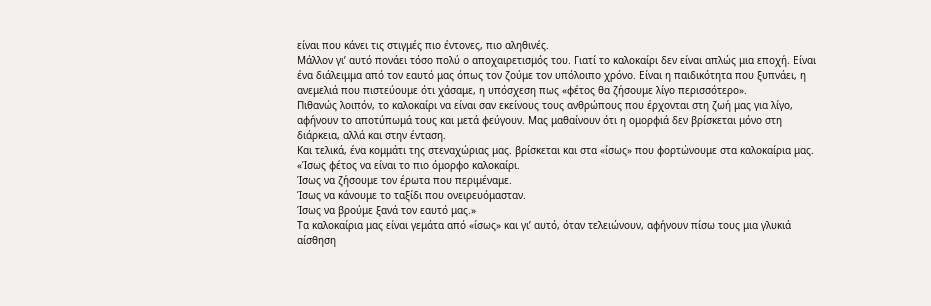είναι που κάνει τις στιγμές πιο έντονες, πιο αληθινές.
Μάλλον γι’ αυτό πονάει τόσο πολύ ο αποχαιρετισμός του. Γιατί το καλοκαίρι δεν είναι απλώς μια εποχή. Είναι ένα διάλειμμα από τον εαυτό μας όπως τον ζούμε τον υπόλοιπο χρόνο. Είναι η παιδικότητα που ξυπνάει, η ανεμελιά που πιστεύουμε ότι χάσαμε, η υπόσχεση πως «φέτος θα ζήσουμε λίγο περισσότερο».
Πιθανώς λοιπόν, το καλοκαίρι να είναι σαν εκείνους τους ανθρώπους που έρχονται στη ζωή μας για λίγο, αφήνουν το αποτύπωμά τους και μετά φεύγουν. Μας μαθαίνουν ότι η ομορφιά δεν βρίσκεται μόνο στη διάρκεια, αλλά και στην ένταση.
Και τελικά, ένα κομμάτι της στεναχώριας μας. βρίσκεται και στα «ίσως» που φορτώνουμε στα καλοκαίρια μας.
«Ίσως φέτος να είναι το πιο όμορφο καλοκαίρι.
Ίσως να ζήσουμε τον έρωτα που περιμέναμε.
Ίσως να κάνουμε το ταξίδι που ονειρευόμασταν.
Ίσως να βρούμε ξανά τον εαυτό μας.»
Τα καλοκαίρια μας είναι γεμάτα από «ίσως» και γι’ αυτό, όταν τελειώνουν, αφήνουν πίσω τους μια γλυκιά αίσθηση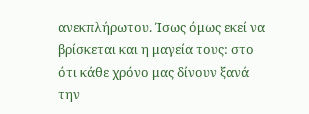ανεκπλήρωτου. Ίσως όμως εκεί να βρίσκεται και η μαγεία τους: στο ότι κάθε χρόνο μας δίνουν ξανά την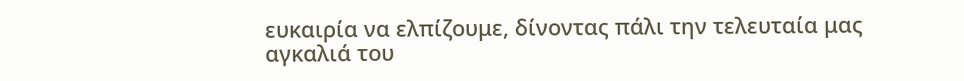ευκαιρία να ελπίζουμε, δίνοντας πάλι την τελευταία μας αγκαλιά του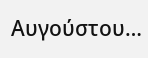Αυγούστου…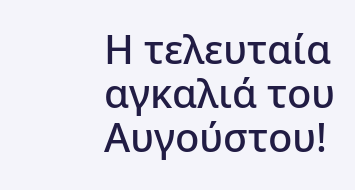Η τελευταία αγκαλιά του Αυγούστου!